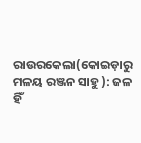ରାଉରକେଲା(କୋଇଡ଼ାରୁ ମଳୟ ରଞ୍ଜନ ସାହୁ ): ଜଳ ହିଁ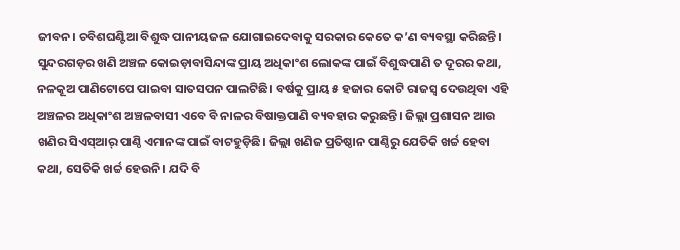ଜୀବନ। ଚବିଶଘଣ୍ଟିଆ ବିଶୁଦ୍ଧ ପାନୀୟଜଳ ଯୋଗାଇଦେବାକୁ ସରକାର କେତେ କ’ଣ ବ୍ୟବସ୍ଥା କରିଛନ୍ତି। ସୁନ୍ଦରଗଡ଼ର ଖଣି ଅଞ୍ଚଳ କୋଇଡ଼ାବାସିନ୍ଦାଙ୍କ ପ୍ରାୟ ଅଧିକାଂଶ ଲୋକଙ୍କ ପାଇଁ ବିଶୁଦ୍ଧପାଣି ତ ଦୂରର କଥା, ନଳକୂଅ ପାଣିଟୋପେ ପାଇବା ସାତସପନ ପାଲଟିଛି। ବର୍ଷକୁ ପ୍ରାୟ ୫ ହଜାର କୋଟି ରାଜସ୍ବ ଦେଉଥିବା ଏହି ଅଞ୍ଚଳର ଅଧିକାଂଶ ଅଞ୍ଚଳବାସୀ ଏବେ ବି ନାଳର ବିଷାକ୍ତପାଣି ବ୍ୟବହାର କରୁଛନ୍ତି। ଜିଲ୍ଲା ପ୍ରଶାସନ ଆଉ ଖଣିର ସିଏସ୍ଆର୍ ପାଣ୍ଠି ଏମାନଙ୍କ ପାଇଁ ବାଟହୁଡ଼ିଛି। ଜିଲ୍ଲା ଖଣିଜ ପ୍ରତିଷ୍ଠାନ ପାଣ୍ଠିରୁ ଯେତିକି ଖର୍ଚ୍ଚ ହେବା କଥା, ସେତିକି ଖର୍ଚ୍ଚ ହେଉନି। ଯଦି ବି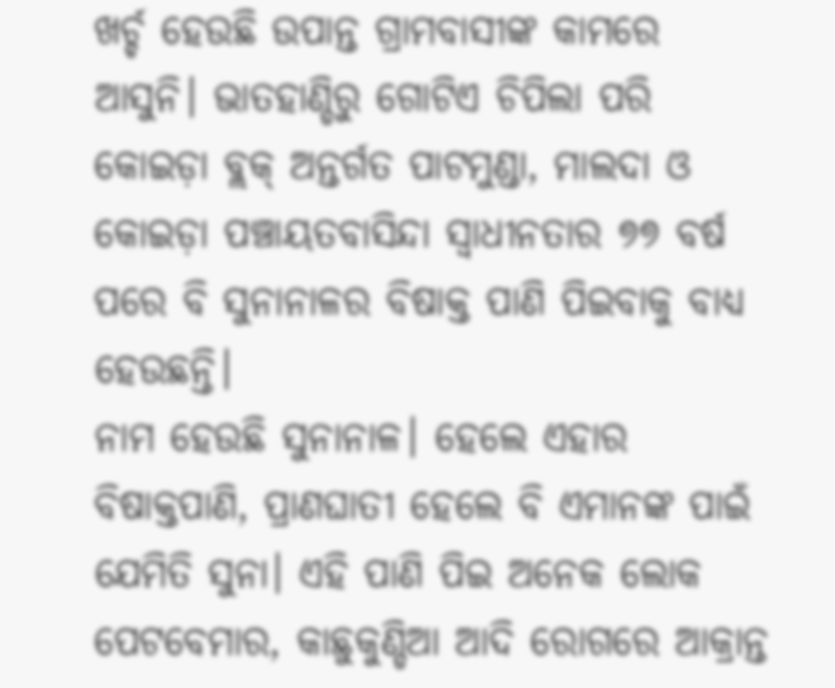ଖର୍ଚ୍ଚ ହେଉଛି ଉପାନ୍ତ ଗ୍ରାମବାସୀଙ୍କ କାମରେ ଆସୁନି। ଭାତହାଣ୍ଡିରୁ ଗୋଟିଏ ଚିପିଲା ପରି କୋଇଡ଼ା ବ୍ଲକ୍ ଅନ୍ତର୍ଗତ ପାଟମୁଣ୍ଡା, ମାଲଦା ଓ କୋଇଡ଼ା ପଞ୍ଚାୟତବାସିନ୍ଦା ସ୍ୱାଧୀନତାର ୭୭ ବର୍ଷ ପରେ ବି ସୁନାନାଳର ବିଷାକ୍ତ ପାଣି ପିଇବାକୁ ବାଧ୍ୟ ହେଉଛନ୍ତି।
ନାମ ହେଉଛି ସୁନାନାଳ। ହେଲେ ଏହାର ବିଷାକ୍ତପାଣି, ପ୍ରାଣଘାତୀ ହେଲେ ବି ଏମାନଙ୍କ ପାଇଁ ଯେମିତି ସୁନା। ଏହି ପାଣି ପିଇ ଅନେକ ଲୋକ ପେଟବେମାର, କାଛୁକୁଣ୍ଡିଆ ଆଦି ରୋଗରେ ଆକ୍ରାନ୍ତ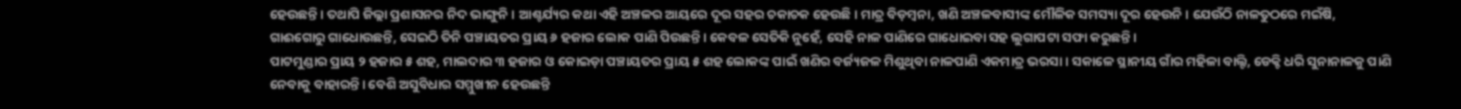ହେଉଛନ୍ତି। ତଥାପି ଜିଲ୍ଲା ପ୍ରଶାସନର ନିଦ ଭାଙ୍ଗୁନି। ଆଶ୍ଚର୍ଯ୍ୟର କଥା ଏହି ଅଞ୍ଚଳର ଆୟରେ ଦୂର ସହର ଚକାଚକ ହେଉଛି। ମାତ୍ର ବିଡ଼ମ୍ବନା, ଖଣି ଅଞ୍ଚଳବାସୀଙ୍କ ମୌଳିକ ସମସ୍ୟା ଦୂର ହେଉନି। ଯେଉଁଠି ନାଳତୁଠରେ ମଇଁଷି, ଗାଈଗୋରୁ ଗାଧୋଉଛନ୍ତି, ସେଇଠି ତିନି ପଞ୍ଚାୟତର ପ୍ରାୟ ୬ ହଜାର ଲୋକ ପାଣି ପିଉଛନ୍ତି। କେବଳ ସେତିକି ନୁହେଁ, ସେହି ନାଳ ପାଣିରେ ଗାଧୋଇବା ସହ ଲୁଗାପଟା ସଫା କରୁଛନ୍ତି।
ପାଟମୁଣ୍ଡାର ପ୍ରାୟ ୨ ହଜାର ୫ ଶହ, ମାଲଦାର ୩ ହଜାର ଓ କୋଇଡ଼ା ପଞ୍ଚାୟତର ପ୍ରାୟ ୫ ଶହ ଲୋକଙ୍କ ପାଇଁ ଖଣିର ବର୍ଜ୍ୟଜଳ ମିଶୁଥିବା ନାଳପାଣି ଏକମାତ୍ର ଭରସା। ସକାଳେ ସ୍ଥାନୀୟ ଗାଁର ମହିଳା ବାଲ୍ଟି, ଡେକ୍ଚି ଧରି ସୁନାନାଳକୁ ପାଣି ନେବାକୁ ବାହାରନ୍ତି। ବେଶି ଅସୁବିଧାର ସମ୍ମୁଖୀନ ହେଉଛନ୍ତି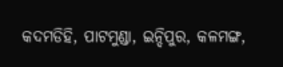କଦମଡିହି, ପାଟମୁଣ୍ଡା, ଇନ୍ଦିପୁର, କଳମଙ୍ଗ,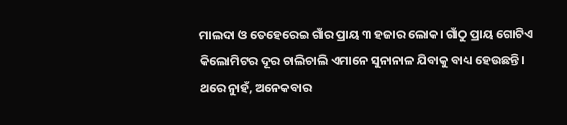ମାଲଦା ଓ ତେହେରେଇ ଗାଁର ପ୍ରାୟ ୩ ହଜାର ଲୋକ। ଗାଁଠୁ ପ୍ରାୟ ଗୋଟିଏ କିଲୋମିଟର ଦୂର ଚାଲିଚାଲି ଏମାନେ ସୁନାନାଳ ଯିବାକୁ ବାଧ୍ୟ ହେଉଛନ୍ତି। ଥରେ ନୁାହଁ, ଅନେକବାର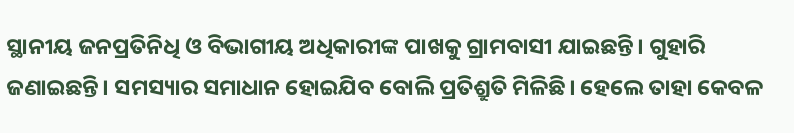ସ୍ଥାନୀୟ ଜନପ୍ରତିନିଧି ଓ ବିଭାଗୀୟ ଅଧିକାରୀଙ୍କ ପାଖକୁ ଗ୍ରାମବାସୀ ଯାଇଛନ୍ତି। ଗୁହାରି ଜଣାଇଛନ୍ତି। ସମସ୍ୟାର ସମାଧାନ ହୋଇଯିବ ବୋଲି ପ୍ରତିଶ୍ରୁତି ମିଳିଛି। ହେଲେ ତାହା କେବଳ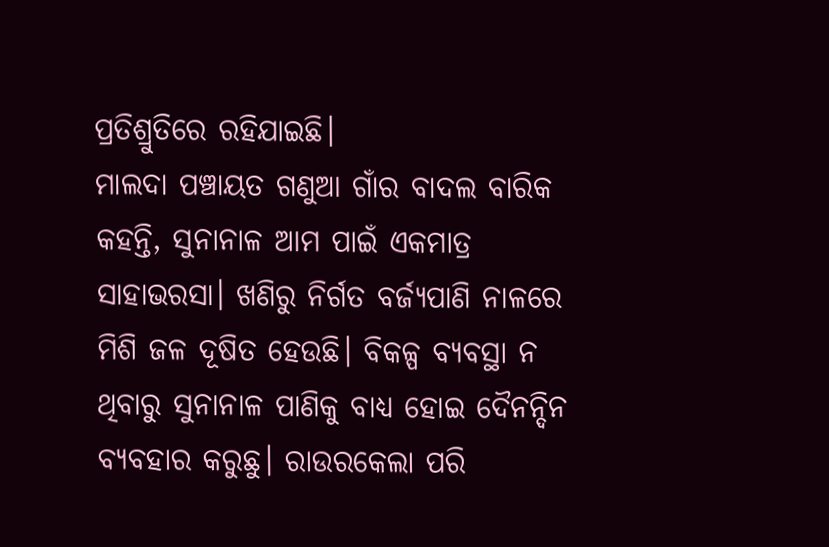ପ୍ରତିଶ୍ରୁତିରେ ରହିଯାଇଛି।
ମାଲଦା ପଞ୍ଚାୟତ ଗଣୁଆ ଗାଁର ବାଦଲ ବାରିକ କହନ୍ତି, ସୁନାନାଳ ଆମ ପାଇଁ ଏକମାତ୍ର ସାହାଭରସା। ଖଣିରୁ ନିର୍ଗତ ବର୍ଜ୍ୟପାଣି ନାଳରେ ମିଶି ଜଳ ଦୂଷିତ ହେଉଛି। ବିକଳ୍ପ ବ୍ୟବସ୍ଥା ନ ଥିବାରୁ ସୁନାନାଳ ପାଣିକୁ ବାଧ୍ୟ ହୋଇ ଦୈନନ୍ଦିନ ବ୍ୟବହାର କରୁଛୁ। ରାଉରକେଲା ପରି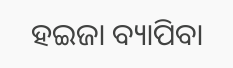ହଇଜା ବ୍ୟାପିବା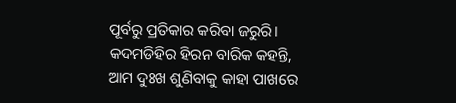ପୂର୍ବରୁ ପ୍ରତିକାର କରିବା ଜରୁରି। କଦମଡିହିର ହିରନ ବାରିକ କହନ୍ତି, ଆମ ଦୁଃଖ ଶୁଣିବାକୁ କାହା ପାଖରେ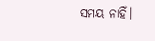ସମୟ ନାହିଁ।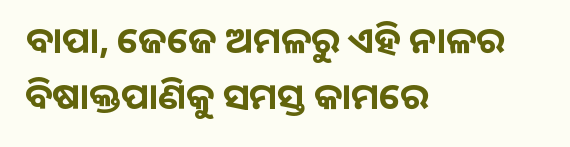ବାପା, ଜେଜେ ଅମଳରୁ ଏହି ନାଳର ବିଷାକ୍ତପାଣିକୁ ସମସ୍ତ କାମରେ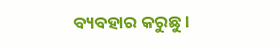ବ୍ୟବହାର କରୁଛୁ।